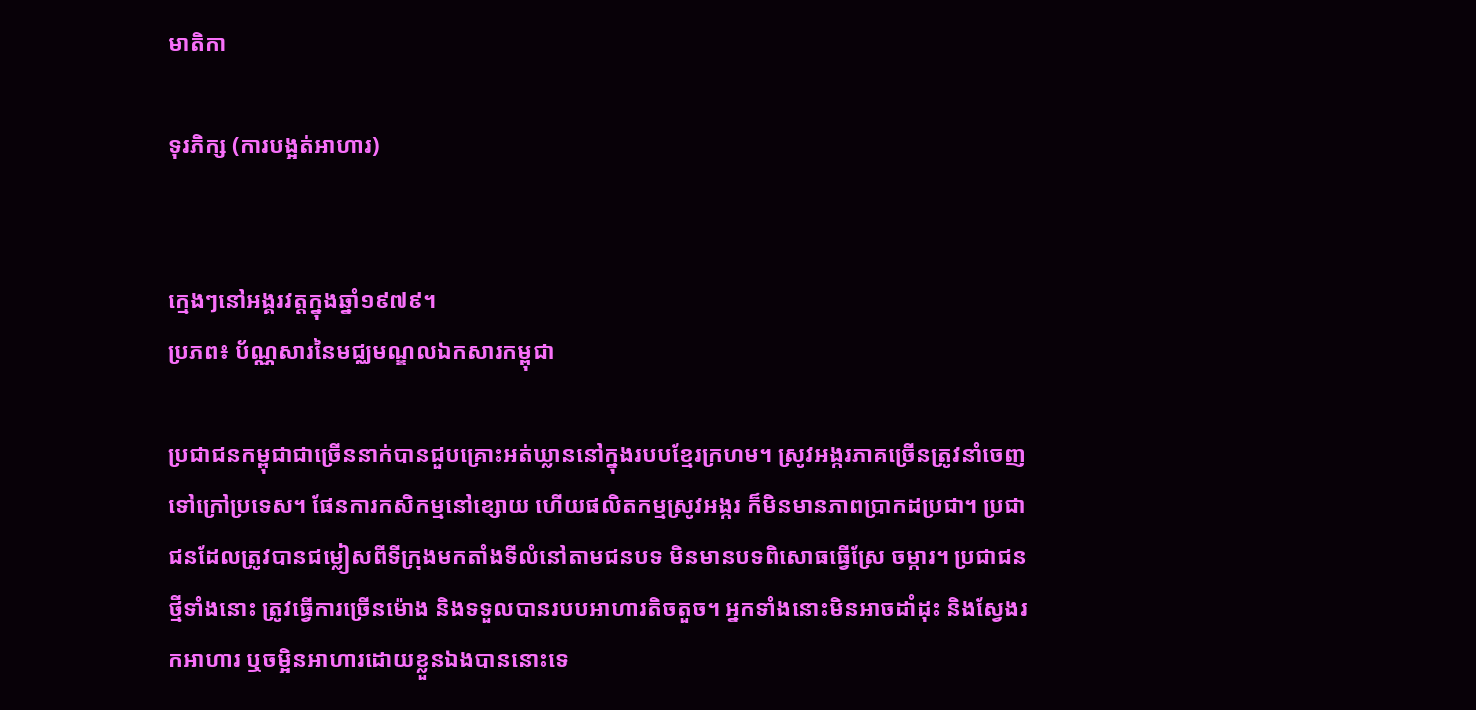មាតិកា

ទុរភិក្ស (ការបង្អត់អាហារ)


ក្មេងៗនៅអង្គរវត្តក្នុងឆ្នាំ១៩៧៩។
ប្រភព៖ ប័ណ្ណសារនៃមជ្ឈមណ្ឌលឯកសារកម្ពុជា

ប្រជាជនកម្ពុជាជាច្រើននាក់បានជួបគ្រោះអត់ឃ្លាននៅក្នុងរបបខ្មែរក្រហម។ ស្រូវអង្ករភាគច្រើនត្រូវនាំចេញទៅក្រៅប្រទេស។ ផែនការកសិកម្មនៅខ្សោយ ហើយផលិតកម្មស្រូវអង្ករ ក៏មិនមានភាពប្រាកដប្រជា។ ប្រជាជនដែលត្រូវបានជម្លៀសពីទីក្រុងមកតាំងទីលំនៅតាមជនបទ មិនមានបទពិសោធធ្វើស្រែ ចម្ការ។ ប្រជាជនថ្មីទាំងនោះ ត្រូវធ្វើការច្រើនម៉ោង និងទទួលបានរបបអាហារតិចតួច។ អ្នកទាំងនោះមិនអាចដាំដុះ និងស្វែងរកអាហារ ឬចម្អិនអាហារដោយខ្លួនឯងបាននោះទេ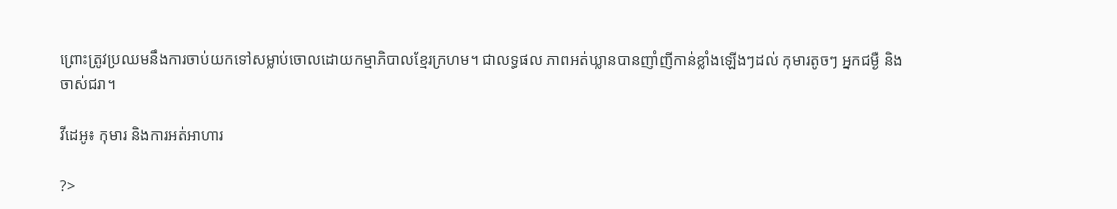ព្រោះត្រូវប្រឈមនឹងការចាប់យកទៅសម្លាប់ចោលដោយកម្មាភិបាលខ្មែរក្រហម។ ជាលទ្ធផល ភាពអត់ឃ្លានបានញាំញីកាន់ខ្លាំងឡើងៗដល់ កុមារតូចៗ អ្នកជម្ងឺ និងចាស់ជរា។

វីដេអូ៖ កុមារ និងការអត់អាហារ

?>